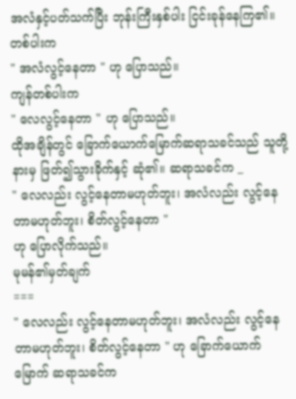အလံနှင့်ပတ်သက်ပြီး ဘုန်းကြီးနှစ်ပါး ငြင်းခုန်နေကြ၏။ တစ်ပါးက
" အလံလွင့်နေတာ " ဟု ပြောသည်။
ကျန်တစ်ပါးက
" လေလွင့်နေတာ " ဟု ပြောသည်။
ထိုအချိန်တွင် ခြောက်ယောက်မြောက်ဆရာသခင်သည် သူတို့နားမှ ဖြတ်၍သွားခိုက်နှင့် ဆုံ၏။ ဆရာသခင်က _
" လေလည်း လွင့်နေတာမဟုတ်ဘူး၊ အလံလည်း လွင့်နေတာမဟုတ်ဘူး၊ စိတ်လွင့်နေတာ "
ဟု ပြောလိုက်သည်။
မုမန်၏မှတ်ချက်
===
" လေလည်း လွင့်နေတာမဟုတ်ဘူး၊ အလံလည်း လွင့်နေတာမဟုတ်ဘူး၊ စိတ်လွင့်နေတာ " ဟု ခြောက်ယောက်မြောက် ဆရာသခင်က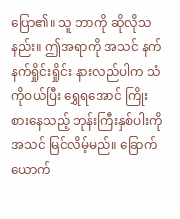ပြော၏။ သူ ဘာကို ဆိုလိုသနည်း။ ဤအရာကို အသင် နက်နက်ရှိုင်းရှိုင်း နားလည်ပါက သံကိုဝယ်ပြီး ရွှေရအောင် ကြိုးစားနေသည့် ဘုန်းကြီးနှစ်ပါးကို အသင် မြင်လိမ့်မည်။ ခြောက်ယောက်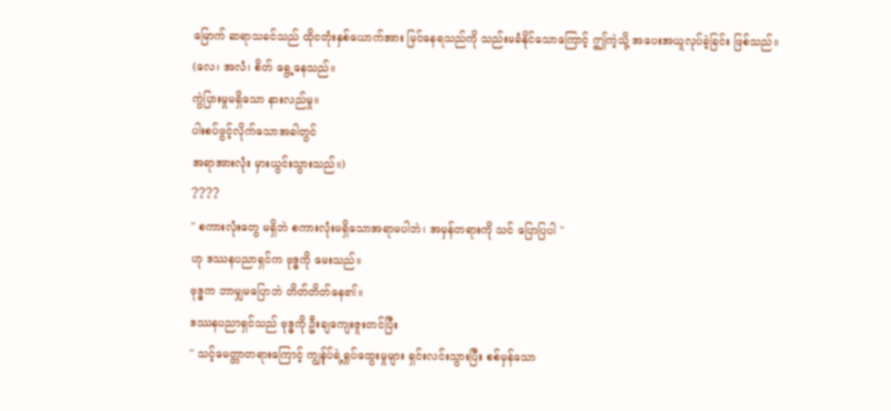မြောက် ဆရာသခင်သည် ထိုငတုံးနှစ်ယောက်အား မြင်နေရသည်ကို သည်းမခံနိုင်သောကြောင့် ဤကဲ့သို့ အပေးအယူလုပ်ခဲ့ခြင်း ဖြစ်သည်။
(လေ၊ အလံ၊ စိတ် ရွေ့နေသည်။
ကွဲပြားမှုမရှိသော နားလည်မှု။
ပါးစပ်ဖွင့်လိုက်သောအခါတွင်
အရာအားလုံး မှားယွင်းသွားသည်။)
????
" စကားလုံးတွေ မရှိဘဲ စကားလုံးမရှိသောအရာမပါဘဲ၊ အမှန်တရားကို သင် ပြောပြပါ "
ဟု ဒဿနပညာရှင်က ဗုဒ္ဓကို မေးသည်။
ဗုဒ္ဓက ဘာမျှမပြောဘဲ တိတ်တိတ်နေ၏။
ဒဿနပညာရှင်သည် ဗုဒ္ဓကို ဦးချကျေးဇူးတင်ပြီး
" သင့်မေတ္တာတရားကြောင့် ကျွန်ုပ်ရဲ့ရှုပ်ထွေးမှုများ ရှင်းလင်းသွားပြီး စစ်မှန်သော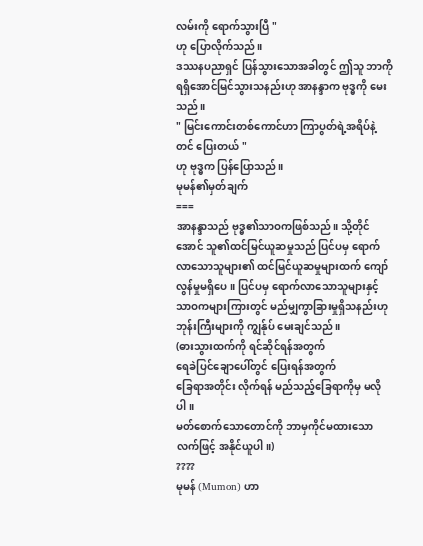လမ်းကို ရောက်သွားပြီ "
ဟု ပြောလိုက်သည်။
ဒဿနပညာရှင် ပြန်သွားသောအခါတွင် ဤသူ ဘာကို ရရှိအောင်မြင်သွားသနည်းဟု အာနန္ဒာက ဗုဒ္ဓကို မေးသည်။
" မြင်းကောင်းတစ်ကောင်ဟာ ကြာပွတ်ရဲ့အရိပ်နဲ့တင် ပြေးတယ် "
ဟု ဗုဒ္ဓက ပြန်ပြောသည်။
မုမန်၏မှတ်ချက်
===
အာနန္ဒာသည် ဗုဒ္ဓ၏သာဝကဖြစ်သည်။ သို့တိုင်အောင် သူ၏ထင်မြင်ယူဆမှုသည် ပြင်ပမှ ရောက်လာသောသူများ၏ ထင်မြင်ယူဆမှုများထက် ကျော်လွန်မှုမရှိပေ။ ပြင်ပမှ ရောက်လာသောသူများနှင့် သာဝကများကြားတွင် မည်မျှကွာခြားမှုရှိသနည်းဟု ဘုန်းကြီးများကို ကျွန်ုပ် မေးချင်သည်။
(ဓားသွားထက်ကို ရင်ဆိုင်ရန်အတွက်
ရေခဲပြင်ချောပေါ်တွင် ပြေးရန်အတွက်
ခြေရာအတိုင်း လိုက်ရန် မည်သည့်ခြေရာကိုမှ မလိုပါ။
မတ်စောက်သောတောင်ကို ဘာမှကိုင်မထားသောလက်ဖြင့် အနိုင်ယူပါ။)
????
မုမန် (Mumon) ဟာ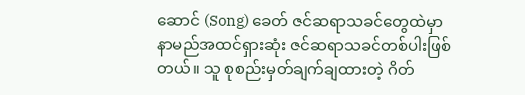ဆောင် (Song) ခေတ် ဇင်ဆရာသခင်တွေထဲမှာ နာမည်အထင်ရှားဆုံး ဇင်ဆရာသခင်တစ်ပါးဖြစ်တယ်။ သူ စုစည်းမှတ်ချက်ချထားတဲ့ ဂိတ်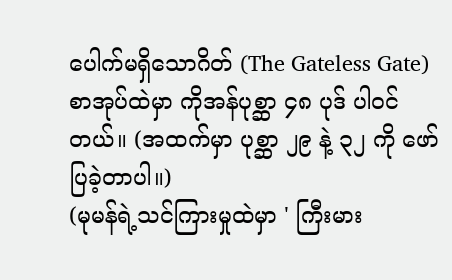ပေါက်မရှိသောဂိတ် (The Gateless Gate) စာအုပ်ထဲမှာ ကိုအန်ပုစ္ဆာ ၄၈ ပုဒ် ပါဝင်တယ်။ (အထက်မှာ ပုစ္ဆာ ၂၉ နဲ့ ၃၂ ကို ဖော်ပြခဲ့တာပါ။)
(မုမန်ရဲ့သင်ကြားမှုထဲမှာ ' ကြီးမား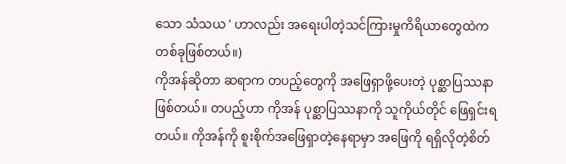သော သံသယ ' ဟာလည်း အရေးပါတဲ့သင်ကြားမှုကိရိယာတွေထဲက တစ်ခုဖြစ်တယ်။)
ကိုအန်ဆိုတာ ဆရာက တပည့်တွေကို အဖြေရှာဖို့ပေးတဲ့ ပုစ္ဆာပြဿနာဖြစ်တယ်။ တပည့်ဟာ ကိုအန် ပုစ္ဆာပြဿနာကို သူကိုယ်တိုင် ဖြေရှင်းရတယ်။ ကိုအန်ကို စူးစိုက်အဖြေရှာတဲ့နေရာမှာ အဖြေကို ရရှိလိုတဲ့စိတ်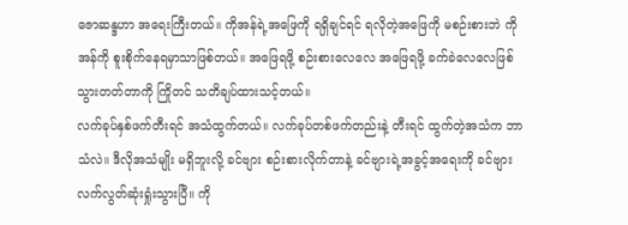ဇောဆန္ဒဟာ အရေးကြီးတယ်။ ကိုအန်ရဲ့အဖြေကို ရရှိချင်ရင် ရလိုတဲ့အဖြေကို မစဉ်းစားဘဲ ကိုအန်ကို စူးစိုက်နေရမှာသာဖြစ်တယ်။ အဖြေရဖို့ စဉ်းစားလေလေ အဖြေရဖို့ ခက်ခဲလေလေဖြစ်သွားတတ်တာကို ကြိုတင် သတိချပ်ထားသင့်တယ်။
လက်ခုပ်နှစ်ဖက်တီးရင် အသံထွက်တယ်။ လက်ခုပ်တစ်ဖက်တည်းနဲ့ တီးရင် ထွက်တဲ့အသံက ဘာသံလဲ။ ဒီလိုအသံမျိုး မရှိဘူးလို့ ခင်ဗျား စဉ်းစားလိုက်တာနဲ့ ခင်ဗျားရဲ့အခွင့်အရေးကို ခင်ဗျားလက်လွတ်ဆုံးရှုံးသွားပြီ။ ကို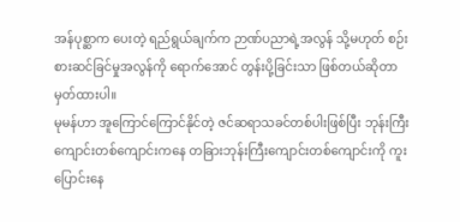အန်ပုစ္ဆာက ပေးတဲ့ ရည်ရွယ်ချက်က ဉာဏ်ပညာရဲ့အလွန် သို့မဟုတ် စဉ်းစားဆင်ခြင်မှုအလွန်ကို ရောက်အောင် တွန်းပို့ခြင်းသာ ဖြစ်တယ်ဆိုတာ မှတ်ထားပါ။
မုမန်ဟာ အူကြောင်ကြောင်နိုင်တဲ့ ဇင်ဆရာသခင်တစ်ပါးဖြစ်ပြီး ဘုန်းကြီးကျောင်းတစ်ကျောင်းကနေ တခြားဘုန်းကြီးကျောင်းတစ်ကျောင်းကို ကူးပြောင်းနေ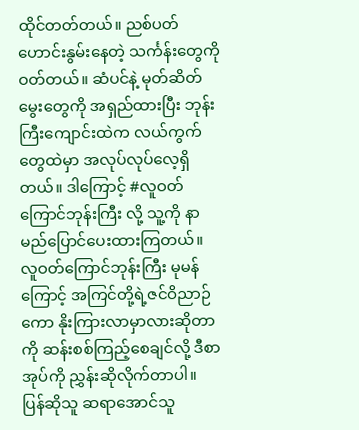ထိုင်တတ်တယ်။ ညစ်ပတ်ဟောင်းနွမ်းနေတဲ့ သင်္ကန်းတွေကို ဝတ်တယ်။ ဆံပင်နဲ့ မုတ်ဆိတ်မွေးတွေကို အရှည်ထားပြီး ဘုန်းကြီးကျောင်းထဲက လယ်ကွက်တွေထဲမှာ အလုပ်လုပ်လေ့ရှိတယ်။ ဒါကြောင့် #လူဝတ်ကြောင်ဘုန်းကြီး လို့ သူ့ကို နာမည်ပြောင်ပေးထားကြတယ်။
လူဝတ်ကြောင်ဘုန်းကြီး မုမန်ကြောင့် အကြင်တို့ရဲ့ဇင်ဝိညာဉ်ကော နိုးကြားလာမှာလားဆိုတာကို ဆန်းစစ်ကြည့်စေချင်လို့ ဒီစာအုပ်ကို ညွှန်းဆိုလိုက်တာပါ။
ပြန်ဆိုသူ ဆရာအောင်သူ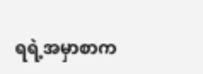ရရဲ့အမှာစာက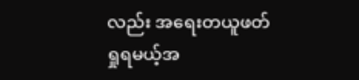လည်း အရေးတယူဖတ်ရှုရမယ့်အ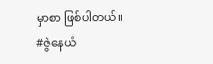မှာစာ ဖြစ်ပါတယ်။
#ဇွဲနေယံ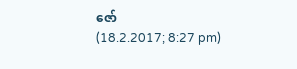ဇော်
(18.2.2017; 8:27 pm)